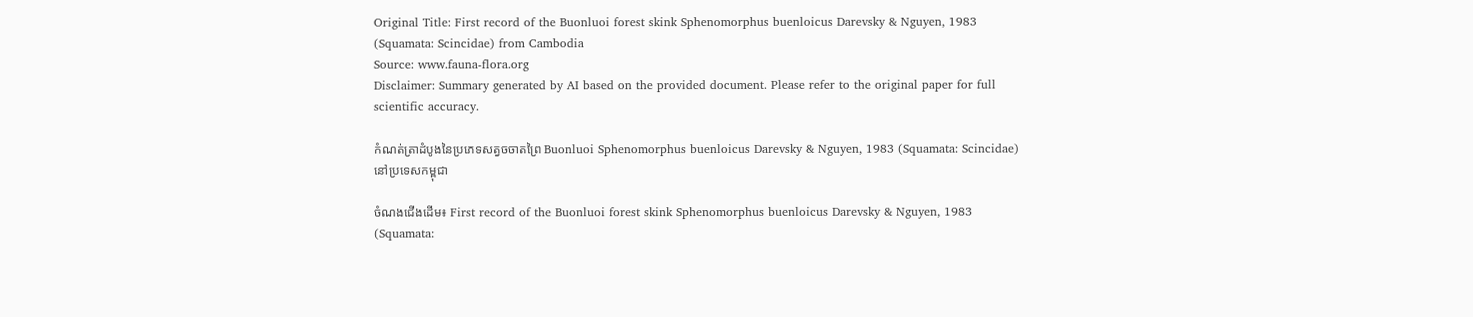Original Title: First record of the Buonluoi forest skink Sphenomorphus buenloicus Darevsky & Nguyen, 1983 (Squamata: Scincidae) from Cambodia
Source: www.fauna-flora.org
Disclaimer: Summary generated by AI based on the provided document. Please refer to the original paper for full scientific accuracy.

កំណត់ត្រាដំបូងនៃប្រភេទសត្វចចាតព្រៃ Buonluoi Sphenomorphus buenloicus Darevsky & Nguyen, 1983 (Squamata: Scincidae) នៅប្រទេសកម្ពុជា

ចំណងជើងដើម៖ First record of the Buonluoi forest skink Sphenomorphus buenloicus Darevsky & Nguyen, 1983 (Squamata: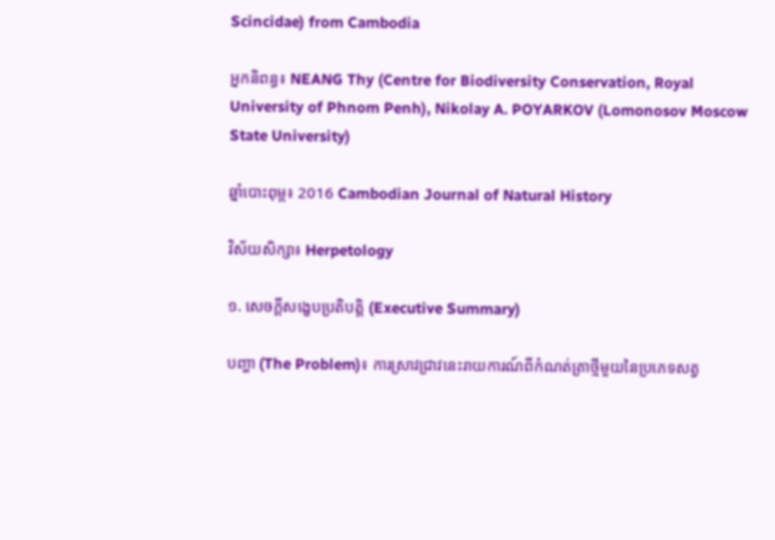Scincidae) from Cambodia

អ្នកនិពន្ធ៖ NEANG Thy (Centre for Biodiversity Conservation, Royal University of Phnom Penh), Nikolay A. POYARKOV (Lomonosov Moscow State University)

ឆ្នាំបោះពុម្ព៖ 2016 Cambodian Journal of Natural History

វិស័យសិក្សា៖ Herpetology

១. សេចក្តីសង្ខេបប្រតិបត្តិ (Executive Summary)

បញ្ហា (The Problem)៖ ការស្រាវជ្រាវនេះរាយការណ៍ពីកំណត់ត្រាថ្មីមួយនៃប្រភេទសត្វ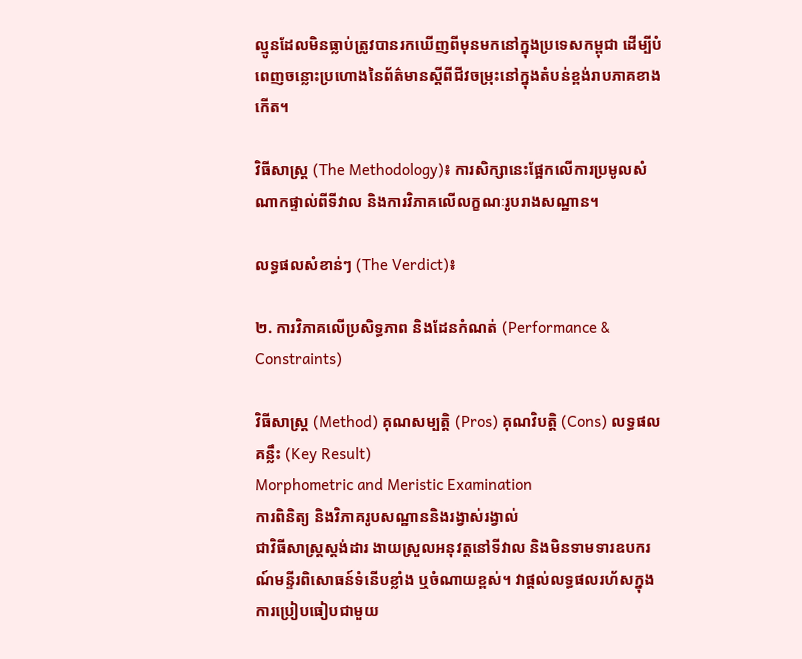ល្មូនដែលមិនធ្លាប់ត្រូវបានរកឃើញពីមុនមកនៅក្នុងប្រទេសកម្ពុជា ដើម្បីបំពេញចន្លោះប្រហោងនៃព័ត៌មានស្តីពីជីវចម្រុះនៅក្នុងតំបន់ខ្ពង់រាបភាគខាងកើត។

វិធីសាស្ត្រ (The Methodology)៖ ការសិក្សានេះផ្អែកលើការប្រមូលសំណាកផ្ទាល់ពីទីវាល និងការវិភាគលើលក្ខណៈរូបរាងសណ្ឋាន។

លទ្ធផលសំខាន់ៗ (The Verdict)៖

២. ការវិភាគលើប្រសិទ្ធភាព និងដែនកំណត់ (Performance & Constraints)

វិធីសាស្ត្រ (Method) គុណសម្បត្តិ (Pros) គុណវិបត្តិ (Cons) លទ្ធផលគន្លឹះ (Key Result)
Morphometric and Meristic Examination
ការពិនិត្យ និងវិភាគរូបសណ្ឋាននិងរង្វាស់រង្វាល់
ជាវិធីសាស្ត្រស្តង់ដារ ងាយស្រួលអនុវត្តនៅទីវាល និងមិនទាមទារឧបករណ៍មន្ទីរពិសោធន៍ទំនើបខ្លាំង ឬចំណាយខ្ពស់។ វាផ្តល់លទ្ធផលរហ័សក្នុងការប្រៀបធៀបជាមួយ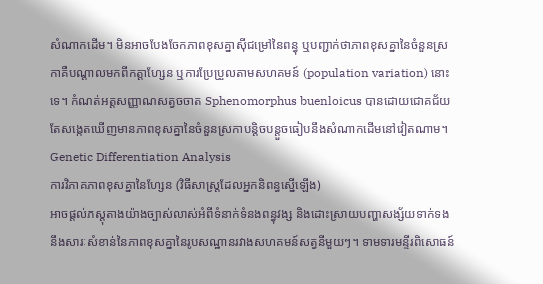សំណាកដើម។ មិនអាចបែងចែកភាពខុសគ្នាស៊ីជម្រៅនៃពន្ធុ ឬបញ្ជាក់ថាភាពខុសគ្នានៃចំនួនស្រកាគឺបណ្តាលមកពីកត្តាហ្សែន ឬការប្រែប្រួលតាមសហគមន៍ (population variation) នោះទេ។ កំណត់អត្តសញ្ញាណសត្វចចាត Sphenomorphus buenloicus បានដោយជោគជ័យ តែសង្កេតឃើញមានភាពខុសគ្នានៃចំនួនស្រកាបន្តិចបន្តួចធៀបនឹងសំណាកដើមនៅវៀតណាម។
Genetic Differentiation Analysis
ការវិភាគភាពខុសគ្នានៃហ្សែន (វិធីសាស្ត្រដែលអ្នកនិពន្ធស្នើឡើង)
អាចផ្តល់ភស្តុតាងយ៉ាងច្បាស់លាស់អំពីទំនាក់ទំនងពន្ធុវង្ស និងដោះស្រាយបញ្ហាសង្ស័យទាក់ទងនឹងសារៈសំខាន់នៃភាពខុសគ្នានៃរូបសណ្ឋានរវាងសហគមន៍សត្វនីមួយៗ។ ទាមទារមន្ទីរពិសោធន៍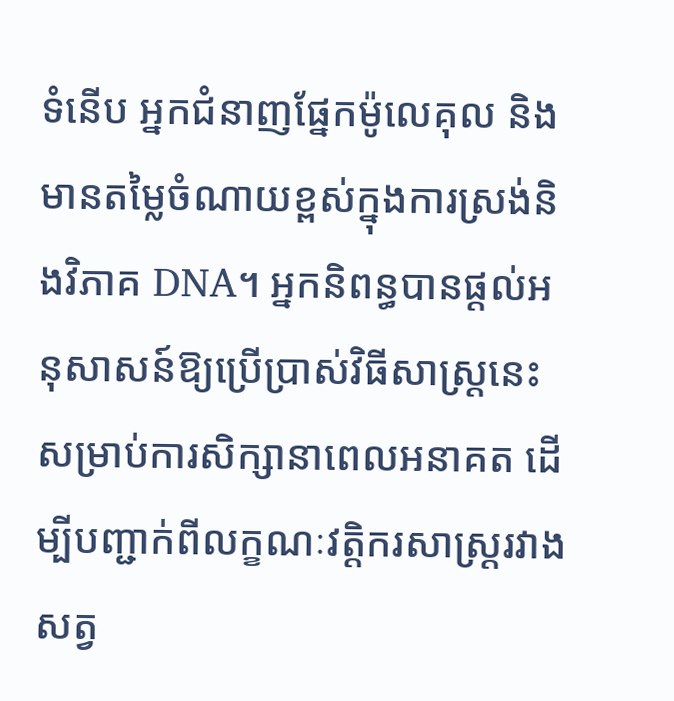ទំនើប អ្នកជំនាញផ្នែកម៉ូលេគុល និងមានតម្លៃចំណាយខ្ពស់ក្នុងការស្រង់និងវិភាគ DNA។ អ្នកនិពន្ធបានផ្តល់អនុសាសន៍ឱ្យប្រើប្រាស់វិធីសាស្ត្រនេះសម្រាប់ការសិក្សានាពេលអនាគត ដើម្បីបញ្ជាក់ពីលក្ខណៈវត្តិករសាស្ត្ររវាងសត្វ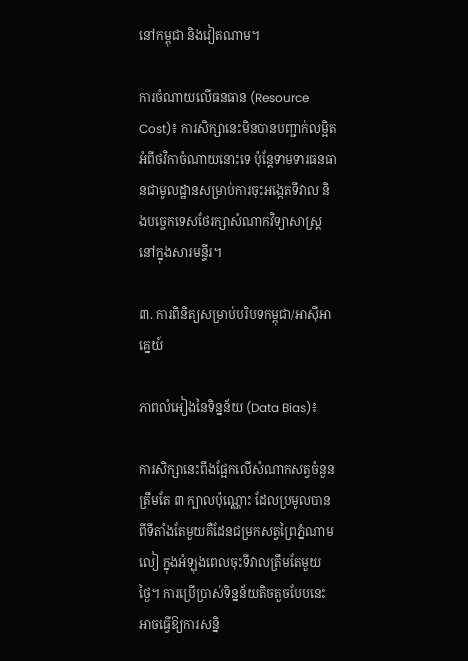នៅកម្ពុជា និងវៀតណាម។

ការចំណាយលើធនធាន (Resource Cost)៖ ការសិក្សានេះមិនបានបញ្ជាក់លម្អិតអំពីថវិកាចំណាយនោះទេ ប៉ុន្តែទាមទារធនធានជាមូលដ្ឋានសម្រាប់ការចុះអង្កេតទីវាល និងបច្ចេកទេសថែរក្សាសំណាកវិទ្យាសាស្ត្រនៅក្នុងសារមន្ទីរ។

៣. ការពិនិត្យសម្រាប់បរិបទកម្ពុជា/អាស៊ីអាគ្នេយ៍

ភាពលំអៀងនៃទិន្នន័យ (Data Bias)៖

ការសិក្សានេះពឹងផ្អែកលើសំណាកសត្វចំនួនត្រឹមតែ ៣ ក្បាលប៉ុណ្ណោះ ដែលប្រមូលបានពីទីតាំងតែមួយគឺដែនជម្រកសត្វព្រៃភ្នំណាមលៀ ក្នុងអំឡុងពេលចុះទីវាលត្រឹមតែមួយថ្ងៃ។ ការប្រើប្រាស់ទិន្នន័យតិចតួចបែបនេះអាចធ្វើឱ្យការសន្និ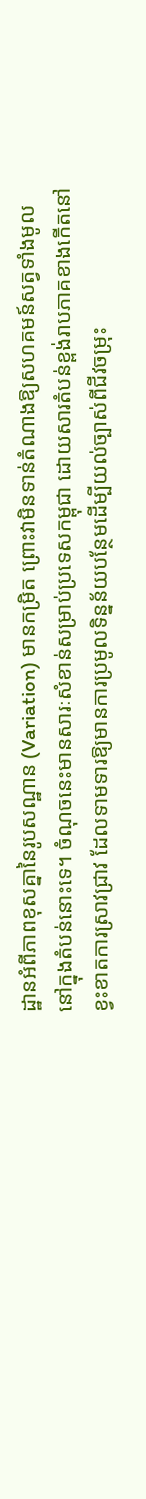ដ្ឋានអំពីភាពខុសគ្នានៃរូបសណ្ឋាន (Variation) មានកម្រិត ព្រោះវាមិនទាន់តំណាងឱ្យសហគមន៍សត្វទាំងមូលនៅក្នុងតំបន់នោះទេ។ ចំណុចនេះមានសារៈសំខាន់សម្រាប់ប្រទេសកម្ពុជា ដោយសារតំបន់ខ្ពង់រាបភាគខាងកើតនៅខ្វះខាតការស្រាវជ្រាវ ដែលទាមទារឱ្យមានការប្រមូលទិន្នន័យបន្ថែមដើម្បីយល់ច្បាស់ពីជីវចម្រុះ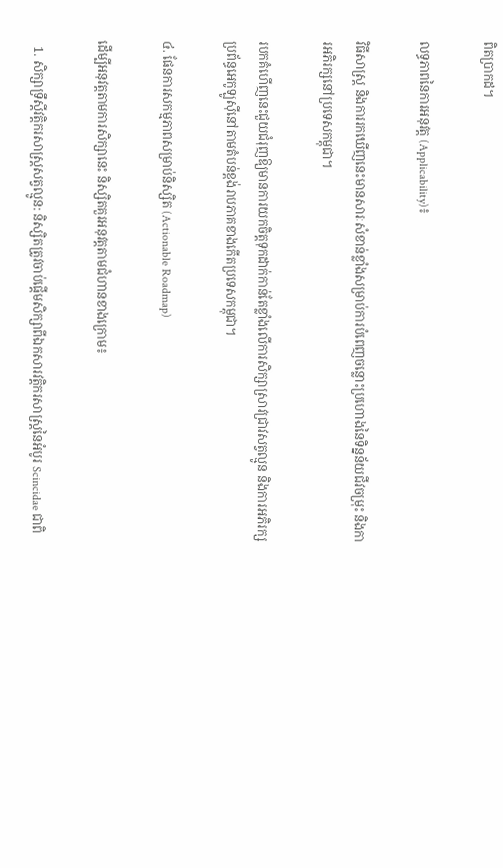ពិតប្រាកដ។

លទ្ធភាពនៃការអនុវត្ត (Applicability)៖

វិធីសាស្ត្រ និងការរកឃើញនេះមានសារៈសំខាន់ខ្លាំងសម្រាប់ការបំពេញចន្លោះប្រហោងនៃទិន្នន័យជីវចម្រុះ និងការអភិរក្សនៅប្រទេសកម្ពុជា។

របកគំហើញនេះជួយជំរុញឱ្យមានការយកចិត្តទុកដាក់កាន់តែខ្លាំងលើការសិក្សាស្រាវជ្រាវសត្វល្មូន និងការអភិរក្សប្រព័ន្ធអេកូឡូស៊ីនៅតាមតំបន់ខ្ពង់រាបភាគខាងកើតប្រទេសកម្ពុជា។

៤. ផែនការសកម្មភាពសម្រាប់និស្សិត (Actionable Roadmap)

ដើម្បីអនុវត្តតាមការសិក្សានេះ និស្សិតគួរអនុវត្តតាមជំហានខាងក្រោម៖

  1. សិក្សាទ្រឹស្តីវត្តិករសាស្ត្រសត្វល្មូន: និស្សិតត្រូវចាប់ផ្តើមសិក្សាពីឯកសារវត្តិករសាស្ត្រនៃអំបូរ Scincidae ជាពិ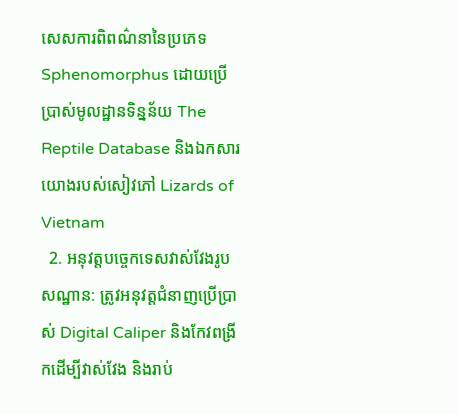សេសការពិពណ៌នានៃប្រភេទ Sphenomorphus ដោយប្រើប្រាស់មូលដ្ឋានទិន្នន័យ The Reptile Database និងឯកសារយោងរបស់សៀវភៅ Lizards of Vietnam
  2. អនុវត្តបច្ចេកទេសវាស់វែងរូបសណ្ឋាន: ត្រូវអនុវត្តជំនាញប្រើប្រាស់ Digital Caliper និងកែវពង្រីកដើម្បីវាស់វែង និងរាប់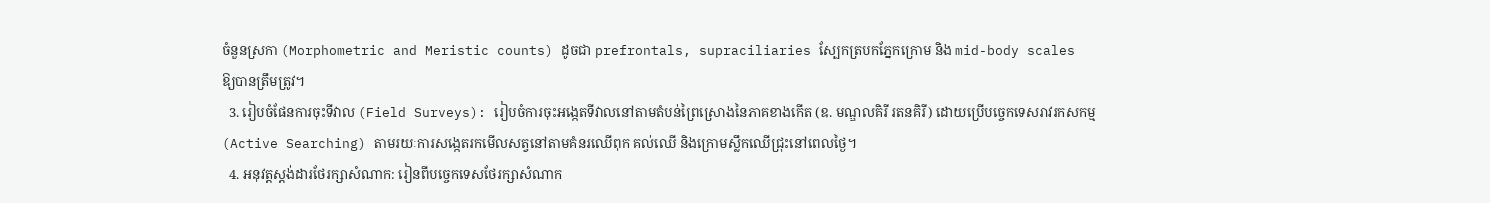ចំនួនស្រកា (Morphometric and Meristic counts) ដូចជា prefrontals, supraciliaries ស្បែកត្របកភ្នែកក្រោម និង mid-body scales ឱ្យបានត្រឹមត្រូវ។
  3. រៀបចំផែនការចុះទីវាល (Field Surveys): រៀបចំការចុះអង្កេតទីវាលនៅតាមតំបន់ព្រៃស្រោងនៃភាគខាងកើត (ឧ. មណ្ឌលគិរី រតនគិរី) ដោយប្រើបច្ចេកទេសរាវរកសកម្ម (Active Searching) តាមរយៈការសង្កេតរកមើលសត្វនៅតាមគំនរឈើពុក គល់ឈើ និងក្រោមស្លឹកឈើជ្រុះនៅពេលថ្ងៃ។
  4. អនុវត្តស្តង់ដារថែរក្សាសំណាក: រៀនពីបច្ចេកទេសថែរក្សាសំណាក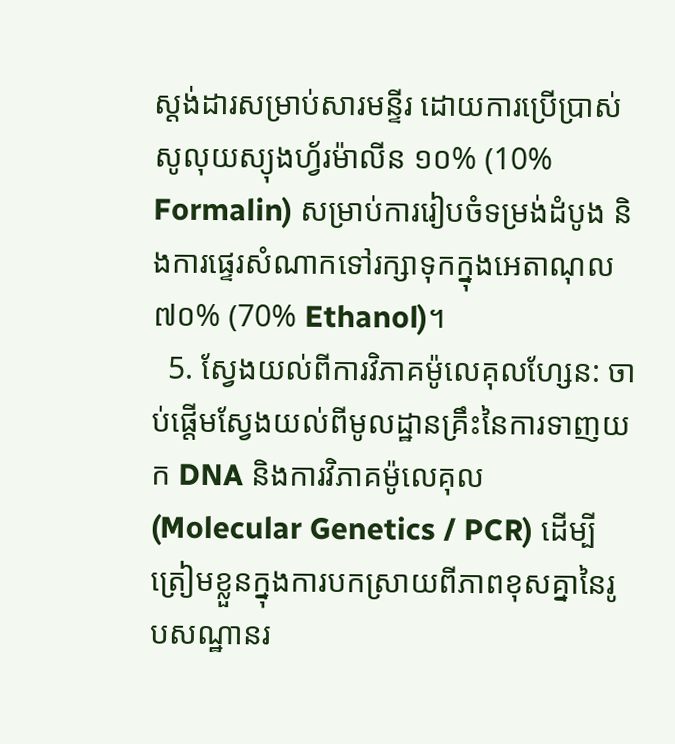ស្តង់ដារសម្រាប់សារមន្ទីរ ដោយការប្រើប្រាស់សូលុយស្យុងហ្វ័រម៉ាលីន ១០% (10% Formalin) សម្រាប់ការរៀបចំទម្រង់ដំបូង និងការផ្ទេរសំណាកទៅរក្សាទុកក្នុងអេតាណុល ៧០% (70% Ethanol)។
  5. ស្វែងយល់ពីការវិភាគម៉ូលេគុលហ្សែន: ចាប់ផ្តើមស្វែងយល់ពីមូលដ្ឋានគ្រឹះនៃការទាញយក DNA និងការវិភាគម៉ូលេគុល (Molecular Genetics / PCR) ដើម្បីត្រៀមខ្លួនក្នុងការបកស្រាយពីភាពខុសគ្នានៃរូបសណ្ឋានរ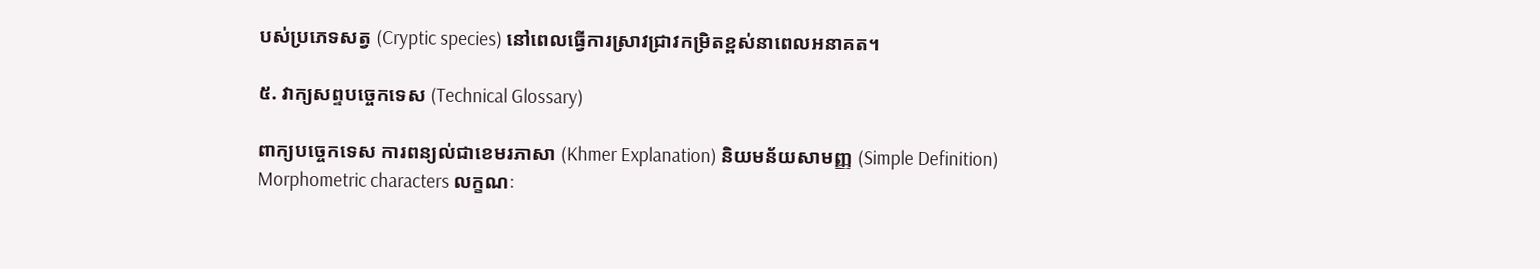បស់ប្រភេទសត្វ (Cryptic species) នៅពេលធ្វើការស្រាវជ្រាវកម្រិតខ្ពស់នាពេលអនាគត។

៥. វាក្យសព្ទបច្ចេកទេស (Technical Glossary)

ពាក្យបច្ចេកទេស ការពន្យល់ជាខេមរភាសា (Khmer Explanation) និយមន័យសាមញ្ញ (Simple Definition)
Morphometric characters លក្ខណៈ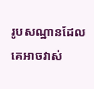រូបសណ្ឋានដែលគេអាចវាស់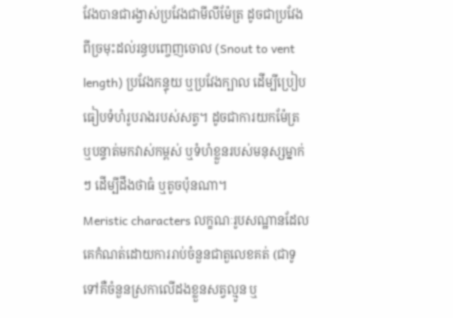វែងបានជារង្វាស់ប្រវែងជាមីលីម៉ែត្រ ដូចជាប្រវែងពីច្រមុះដល់រន្ធបញ្ចេញចោល (Snout to vent length) ប្រវែងកន្ទុយ ឬប្រវែងក្បាល ដើម្បីប្រៀបធៀបទំហំរូបរាងរបស់សត្វ។ ដូចជាការយកម៉ែត្រ ឬបន្ទាត់មកវាស់កម្ពស់ ឬទំហំខ្លួនរបស់មនុស្សម្នាក់ៗ ដើម្បីដឹងថាធំ ឬតូចប៉ុនណា។
Meristic characters លក្ខណៈរូបសណ្ឋានដែលគេកំណត់ដោយការរាប់ចំនួនជាតួលេខគត់ (ជាទូទៅគឺចំនួនស្រកាលើដងខ្លួនសត្វល្មូន ឬ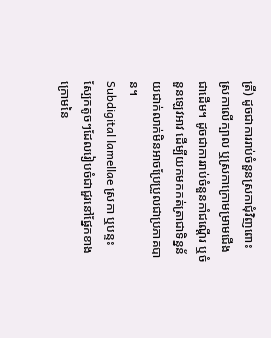ត្រី) ដូចជាការរាប់ចំនួនស្រកាជុំវិញពោះ ស្រកាលើក្បាល ឬស្រកាក្រោមម្រាមជើងជាដើម។ ដូចជាការរាប់ចំនួនកាំជណ្តើរ ឬចំនួនឡេវអាវ ដើម្បីយកមកកត់ត្រាជាទិន្នន័យជាក់លាក់មិនអាចប្រែប្រួលជាប្រភាគបាន។
Subdigital lamellae ស្រកា ឬបន្ទះស្បែកតូចៗដែលរៀបចំជាជួរនៅផ្នែកខាងក្រោមនៃ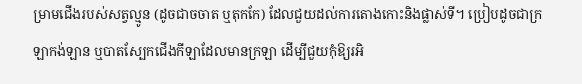ម្រាមជើងរបស់សត្វល្មូន (ដូចជាចចាត ឬតុកកែ) ដែលជួយដល់ការតោងកោះនិងផ្លាស់ទី។ ប្រៀបដូចជាក្រឡាកង់ឡាន ឬបាតស្បែកជើងកីឡាដែលមានក្រឡា ដើម្បីជួយកុំឱ្យរអិ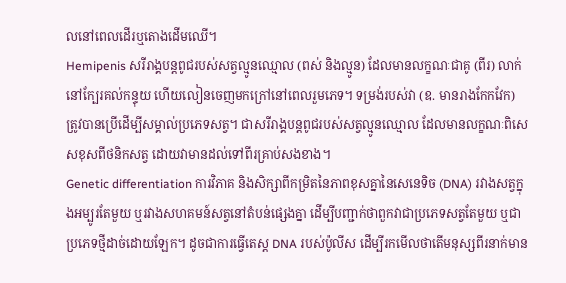លនៅពេលដើរឬតោងដើមឈើ។
Hemipenis សរីរាង្គបន្តពូជរបស់សត្វល្មូនឈ្មោល (ពស់ និងល្មូន) ដែលមានលក្ខណៈជាគូ (ពីរ) លាក់នៅក្បែរគល់កន្ទុយ ហើយលៀនចេញមកក្រៅនៅពេលរួមភេទ។ ទម្រង់របស់វា (ឧ. មានរាងកែកវែក) ត្រូវបានប្រើដើម្បីសម្គាល់ប្រភេទសត្វ។ ជាសរីរាង្គបន្តពូជរបស់សត្វល្មូនឈ្មោល ដែលមានលក្ខណៈពិសេសខុសពីថនិកសត្វ ដោយវាមានដល់ទៅពីរគ្រាប់សងខាង។
Genetic differentiation ការវិភាគ និងសិក្សាពីកម្រិតនៃភាពខុសគ្នានៃសេនេទិច (DNA) រវាងសត្វក្នុងអម្បូរតែមួយ ឬរវាងសហគមន៍សត្វនៅតំបន់ផ្សេងគ្នា ដើម្បីបញ្ជាក់ថាពួកវាជាប្រភេទសត្វតែមួយ ឬជាប្រភេទថ្មីដាច់ដោយឡែក។ ដូចជាការធ្វើតេស្ត DNA របស់ប៉ូលីស ដើម្បីរកមើលថាតើមនុស្សពីរនាក់មាន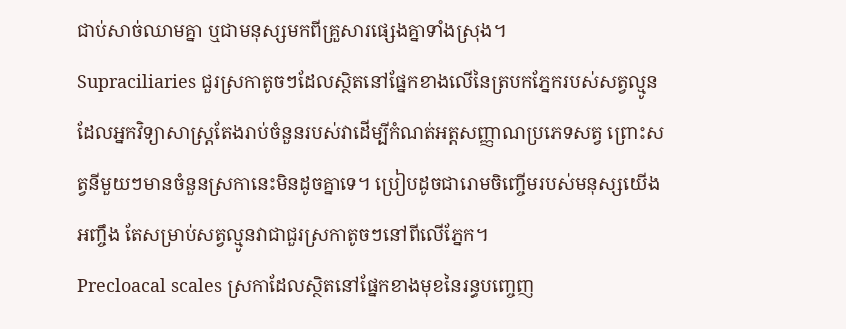ជាប់សាច់ឈាមគ្នា ឬជាមនុស្សមកពីគ្រួសារផ្សេងគ្នាទាំងស្រុង។
Supraciliaries ជួរស្រកាតូចៗដែលស្ថិតនៅផ្នែកខាងលើនៃត្របកភ្នែករបស់សត្វល្មូន ដែលអ្នកវិទ្យាសាស្ត្រតែងរាប់ចំនួនរបស់វាដើម្បីកំណត់អត្តសញ្ញាណប្រភេទសត្វ ព្រោះសត្វនីមួយៗមានចំនួនស្រកានេះមិនដូចគ្នាទេ។ ប្រៀបដូចជារោមចិញ្ចើមរបស់មនុស្សយើងអញ្ចឹង តែសម្រាប់សត្វល្មូនវាជាជួរស្រកាតូចៗនៅពីលើភ្នែក។
Precloacal scales ស្រកាដែលស្ថិតនៅផ្នែកខាងមុខនៃរន្ធបញ្ចេញ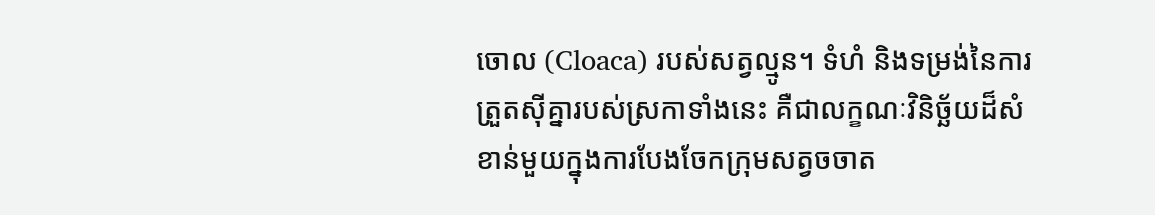ចោល (Cloaca) របស់សត្វល្មូន។ ទំហំ និងទម្រង់នៃការត្រួតស៊ីគ្នារបស់ស្រកាទាំងនេះ គឺជាលក្ខណៈវិនិច្ឆ័យដ៏សំខាន់មួយក្នុងការបែងចែកក្រុមសត្វចចាត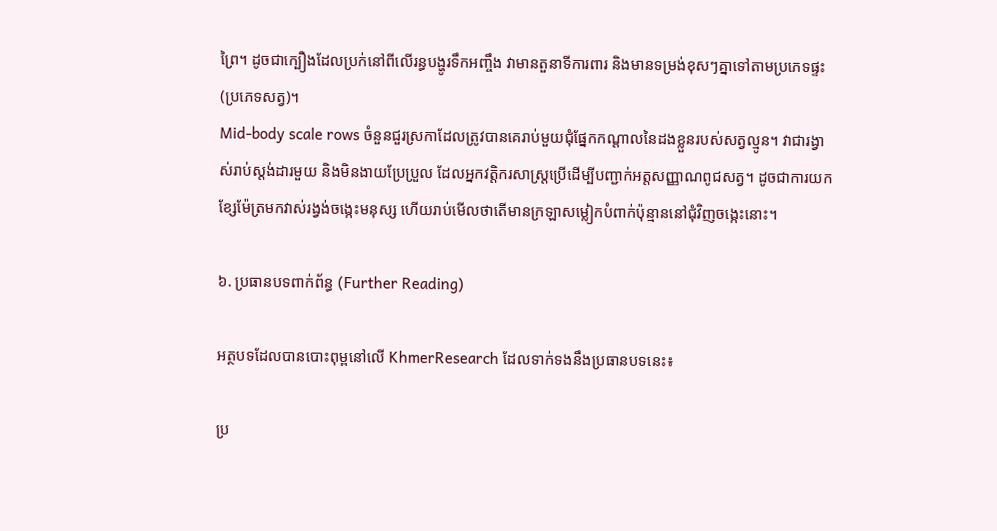ព្រៃ។ ដូចជាក្បឿងដែលប្រក់នៅពីលើរន្ធបង្ហូរទឹកអញ្ចឹង វាមានតួនាទីការពារ និងមានទម្រង់ខុសៗគ្នាទៅតាមប្រភេទផ្ទះ (ប្រភេទសត្វ)។
Mid-body scale rows ចំនួនជួរស្រកាដែលត្រូវបានគេរាប់មួយជុំផ្នែកកណ្តាលនៃដងខ្លួនរបស់សត្វល្មូន។ វាជារង្វាស់រាប់ស្តង់ដារមួយ និងមិនងាយប្រែប្រួល ដែលអ្នកវត្តិករសាស្ត្រប្រើដើម្បីបញ្ជាក់អត្តសញ្ញាណពូជសត្វ។ ដូចជាការយកខ្សែម៉ែត្រមកវាស់រង្វង់ចង្កេះមនុស្ស ហើយរាប់មើលថាតើមានក្រឡាសម្លៀកបំពាក់ប៉ុន្មាននៅជុំវិញចង្កេះនោះ។

៦. ប្រធានបទពាក់ព័ន្ធ (Further Reading)

អត្ថបទដែលបានបោះពុម្ពនៅលើ KhmerResearch ដែលទាក់ទងនឹងប្រធានបទនេះ៖

ប្រ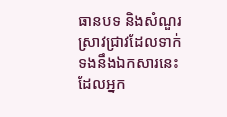ធានបទ និងសំណួរស្រាវជ្រាវដែលទាក់ទងនឹងឯកសារនេះ ដែលអ្នក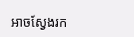អាចស្វែងរក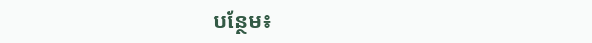បន្ថែម៖